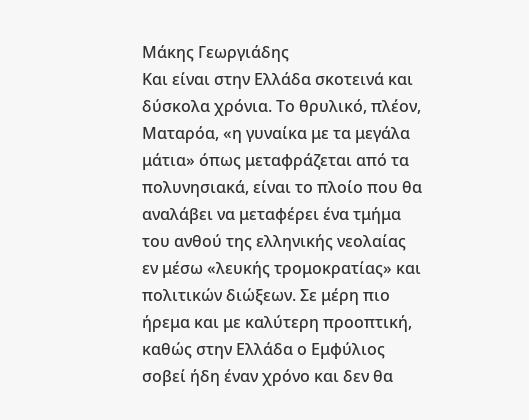Mάκης Γεωργιάδης
Και είναι στην Ελλάδα σκοτεινά και δύσκολα χρόνια. Το θρυλικό, πλέον, Ματαρόα, «η γυναίκα με τα μεγάλα μάτια» όπως μεταφράζεται από τα πολυνησιακά, είναι το πλοίο που θα αναλάβει να μεταφέρει ένα τμήμα του ανθού της ελληνικής νεολαίας εν μέσω «λευκής τρομοκρατίας» και πολιτικών διώξεων. Σε μέρη πιο ήρεμα και με καλύτερη προοπτική, καθώς στην Ελλάδα ο Εμφύλιος σοβεί ήδη έναν χρόνο και δεν θα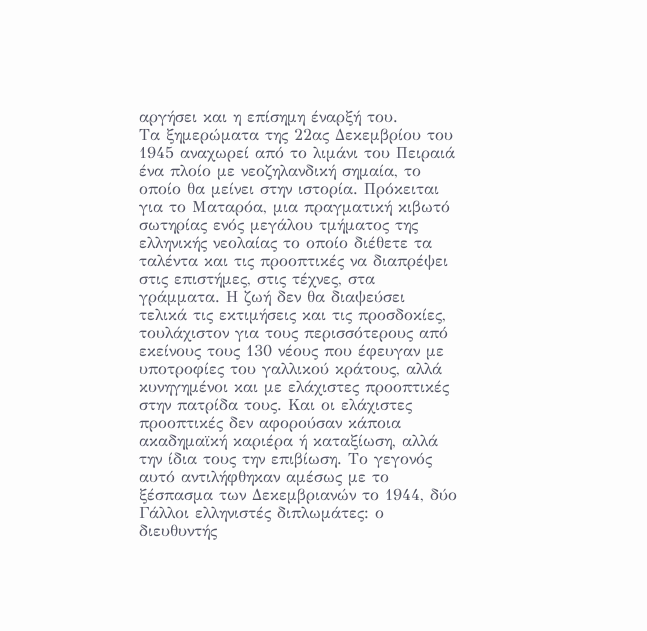αργήσει και η επίσημη έναρξή του.
Τα ξημερώματα της 22ας Δεκεμβρίου του 1945 αναχωρεί από το λιμάνι του Πειραιά ένα πλοίο με νεοζηλανδική σημαία, το οποίο θα μείνει στην ιστορία. Πρόκειται για το Ματαρόα, μια πραγματική κιβωτό σωτηρίας ενός μεγάλου τμήματος της ελληνικής νεολαίας το οποίο διέθετε τα ταλέντα και τις προοπτικές να διαπρέψει στις επιστήμες, στις τέχνες, στα γράμματα. Η ζωή δεν θα διαψεύσει τελικά τις εκτιμήσεις και τις προσδοκίες, τουλάχιστον για τους περισσότερους από εκείνους τους 130 νέους που έφευγαν με υποτροφίες του γαλλικού κράτους, αλλά κυνηγημένοι και με ελάχιστες προοπτικές στην πατρίδα τους. Και οι ελάχιστες προοπτικές δεν αφορούσαν κάποια ακαδημαϊκή καριέρα ή καταξίωση, αλλά την ίδια τους την επιβίωση. Το γεγονός αυτό αντιλήφθηκαν αμέσως με το ξέσπασμα των Δεκεμβριανών το 1944, δύο Γάλλοι ελληνιστές διπλωμάτες: ο διευθυντής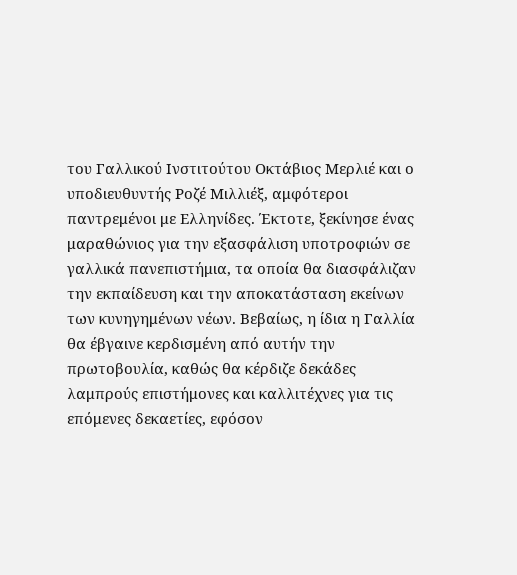του Γαλλικού Ινστιτούτου Οκτάβιος Μερλιέ και ο υποδιευθυντής Ροζέ Μιλλιέξ, αμφότεροι παντρεμένοι με Ελληνίδες. Έκτοτε, ξεκίνησε ένας μαραθώνιος για την εξασφάλιση υποτροφιών σε γαλλικά πανεπιστήμια, τα οποία θα διασφάλιζαν την εκπαίδευση και την αποκατάσταση εκείνων των κυνηγημένων νέων. Βεβαίως, η ίδια η Γαλλία θα έβγαινε κερδισμένη από αυτήν την πρωτοβουλία, καθώς θα κέρδιζε δεκάδες λαμπρούς επιστήμονες και καλλιτέχνες για τις επόμενες δεκαετίες, εφόσον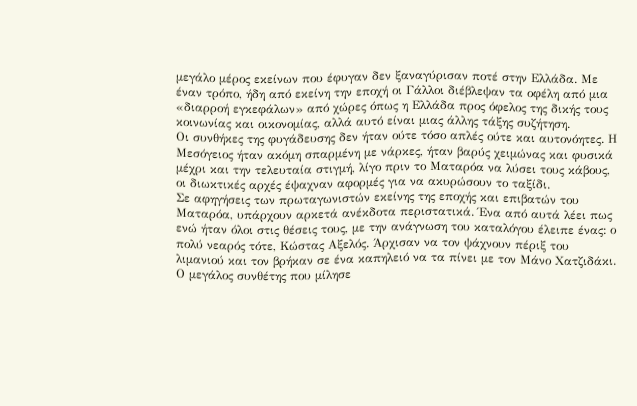μεγάλο μέρος εκείνων που έφυγαν δεν ξαναγύρισαν ποτέ στην Ελλάδα. Με έναν τρόπο, ήδη από εκείνη την εποχή οι Γάλλοι διέβλεψαν τα οφέλη από μια «διαρροή εγκεφάλων» από χώρες όπως η Ελλάδα προς όφελος της δικής τους κοινωνίας και οικονομίας, αλλά αυτό είναι μιας άλλης τάξης συζήτηση.
Οι συνθήκες της φυγάδευσης δεν ήταν ούτε τόσο απλές ούτε και αυτονόητες. Η Μεσόγειος ήταν ακόμη σπαρμένη με νάρκες, ήταν βαρύς χειμώνας και φυσικά μέχρι και την τελευταία στιγμή, λίγο πριν το Ματαρόα να λύσει τους κάβους, οι διωκτικές αρχές έψαχναν αφορμές για να ακυρώσουν το ταξίδι.
Σε αφηγήσεις των πρωταγωνιστών εκείνης της εποχής και επιβατών του Ματαρόα, υπάρχουν αρκετά ανέκδοτα περιστατικά. Ένα από αυτά λέει πως ενώ ήταν όλοι στις θέσεις τους, με την ανάγνωση του καταλόγου έλειπε ένας: ο πολύ νεαρός τότε, Κώστας Αξελός. Άρχισαν να τον ψάχνουν πέριξ του λιμανιού και τον βρήκαν σε ένα καπηλειό να τα πίνει με τον Μάνο Χατζιδάκι. Ο μεγάλος συνθέτης που μίλησε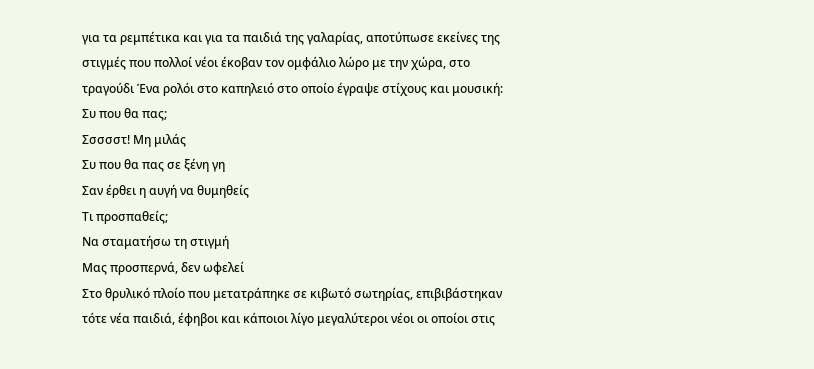για τα ρεμπέτικα και για τα παιδιά της γαλαρίας, αποτύπωσε εκείνες της στιγμές που πολλοί νέοι έκοβαν τον ομφάλιο λώρο με την χώρα, στο τραγούδι Ένα ρολόι στο καπηλειό στο οποίο έγραψε στίχους και μουσική:
Συ που θα πας;
Σσσσστ! Μη μιλάς
Συ που θα πας σε ξένη γη
Σαν έρθει η αυγή να θυμηθείς
Τι προσπαθείς;
Να σταματήσω τη στιγμή
Μας προσπερνά, δεν ωφελεί
Στο θρυλικό πλοίο που μετατράπηκε σε κιβωτό σωτηρίας, επιβιβάστηκαν τότε νέα παιδιά, έφηβοι και κάποιοι λίγο μεγαλύτεροι νέοι οι οποίοι στις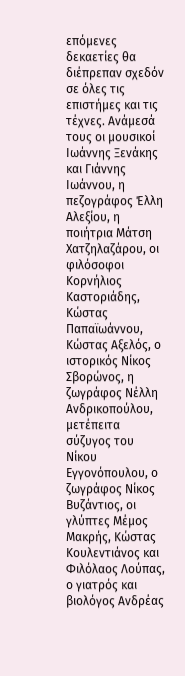επόμενες δεκαετίες θα διέπρεπαν σχεδόν σε όλες τις επιστήμες και τις τέχνες. Ανάμεσά τους οι μουσικοί Ιωάννης Ξενάκης και Γιάννης Ιωάννου, η πεζογράφος Έλλη Αλεξίου, η ποιήτρια Μάτση Χατζηλαζάρου, οι φιλόσοφοι Κορνήλιος Καστοριάδης, Κώστας Παπαϊωάννου, Κώστας Αξελός, ο ιστορικός Νίκος Σβορώνος, η ζωγράφος Νέλλη Ανδρικοπούλου, μετέπειτα σύζυγος του Νίκου Εγγονόπουλου, ο ζωγράφος Νίκος Βυζάντιος, οι γλύπτες Μέμος Μακρής, Κώστας Κουλεντιάνος και Φιλόλαος Λούπας, ο γιατρός και βιολόγος Ανδρέας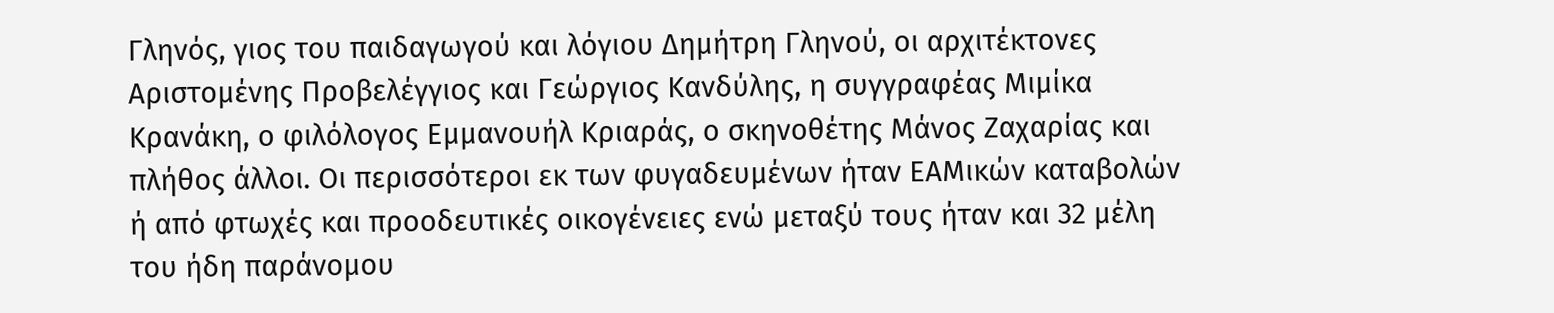Γληνός, γιος του παιδαγωγού και λόγιου Δημήτρη Γληνού, οι αρχιτέκτονες Αριστομένης Προβελέγγιος και Γεώργιος Κανδύλης, η συγγραφέας Μιμίκα Κρανάκη, ο φιλόλογος Εμμανουήλ Κριαράς, ο σκηνοθέτης Μάνος Ζαχαρίας και πλήθος άλλοι. Οι περισσότεροι εκ των φυγαδευμένων ήταν ΕΑΜικών καταβολών ή από φτωχές και προοδευτικές οικογένειες ενώ μεταξύ τους ήταν και 32 μέλη του ήδη παράνομου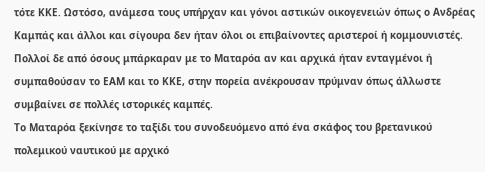τότε ΚΚΕ. Ωστόσο, ανάμεσα τους υπήρχαν και γόνοι αστικών οικογενειών όπως ο Ανδρέας Καμπάς και άλλοι και σίγουρα δεν ήταν όλοι οι επιβαίνοντες αριστεροί ή κομμουνιστές. Πολλοί δε από όσους μπάρκαραν με το Ματαρόα αν και αρχικά ήταν ενταγμένοι ή συμπαθούσαν το ΕΑΜ και το ΚΚΕ, στην πορεία ανέκρουσαν πρύμναν όπως άλλωστε συμβαίνει σε πολλές ιστορικές καμπές.
Το Ματαρόα ξεκίνησε το ταξίδι του συνοδευόμενο από ένα σκάφος του βρετανικού πολεμικού ναυτικού με αρχικό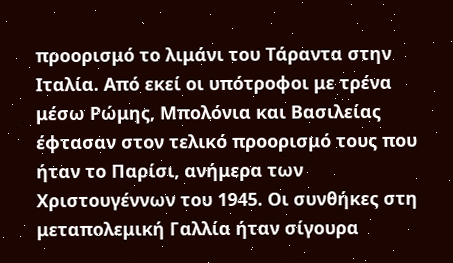προορισμό το λιμάνι του Τάραντα στην Ιταλία. Από εκεί οι υπότροφοι με τρένα μέσω Ρώμης, Μπολόνια και Βασιλείας έφτασαν στον τελικό προορισμό τους που ήταν το Παρίσι, ανήμερα των Χριστουγέννων του 1945. Οι συνθήκες στη μεταπολεμική Γαλλία ήταν σίγουρα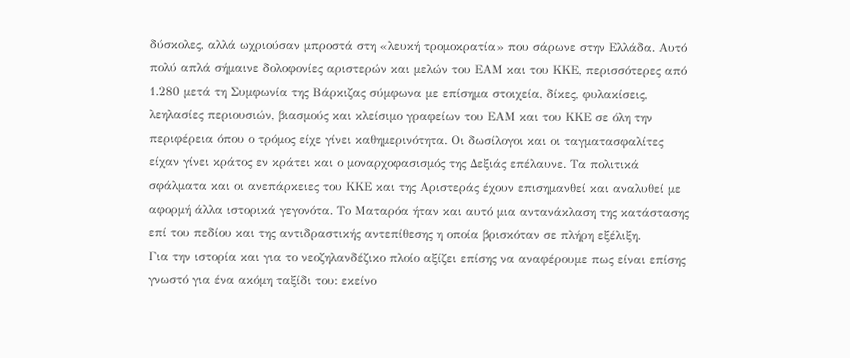δύσκολες, αλλά ωχριούσαν μπροστά στη «λευκή τρομοκρατία» που σάρωνε στην Ελλάδα. Αυτό πολύ απλά σήμαινε δολοφονίες αριστερών και μελών του ΕΑΜ και του ΚΚΕ, περισσότερες από 1.280 μετά τη Συμφωνία της Βάρκιζας σύμφωνα με επίσημα στοιχεία, δίκες, φυλακίσεις, λεηλασίες περιουσιών, βιασμούς και κλείσιμο γραφείων του ΕΑΜ και του ΚΚΕ σε όλη την περιφέρεια όπου ο τρόμος είχε γίνει καθημερινότητα. Οι δωσίλογοι και οι ταγματασφαλίτες είχαν γίνει κράτος εν κράτει και ο μοναρχοφασισμός της Δεξιάς επέλαυνε. Τα πολιτικά σφάλματα και οι ανεπάρκειες του ΚΚΕ και της Αριστεράς έχουν επισημανθεί και αναλυθεί με αφορμή άλλα ιστορικά γεγονότα. Το Ματαρόα ήταν και αυτό μια αντανάκλαση της κατάστασης επί του πεδίου και της αντιδραστικής αντεπίθεσης η οποία βρισκόταν σε πλήρη εξέλιξη.
Για την ιστορία και για το νεοζηλανδέζικο πλοίο αξίζει επίσης να αναφέρουμε πως είναι επίσης γνωστό για ένα ακόμη ταξίδι του: εκείνο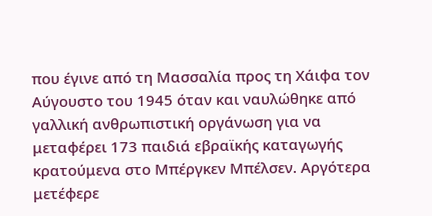που έγινε από τη Μασσαλία προς τη Χάιφα τον Αύγουστο του 1945 όταν και ναυλώθηκε από γαλλική ανθρωπιστική οργάνωση για να μεταφέρει 173 παιδιά εβραϊκής καταγωγής κρατούμενα στο Μπέργκεν Μπέλσεν. Αργότερα μετέφερε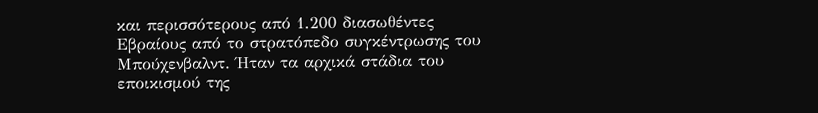και περισσότερους από 1.200 διασωθέντες Εβραίους από το στρατόπεδο συγκέντρωσης του Μπούχενβαλντ. Ήταν τα αρχικά στάδια του εποικισμού της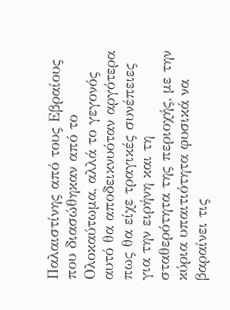Παλαιστίνης από τους Εβραίους που διασώθηκαν από το Ολοκαύτωμα, αλλά το γεγονός αυτό θα αποδεικνυόταν αργότερα πως θα είχε τραγικές συνέπειες για την ειρήνη και τη σταθερότητα της περιοχής, με την κύρια υπαιτιότητα φυσικά να βαραίνει τις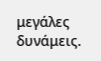μεγάλες δυνάμεις.